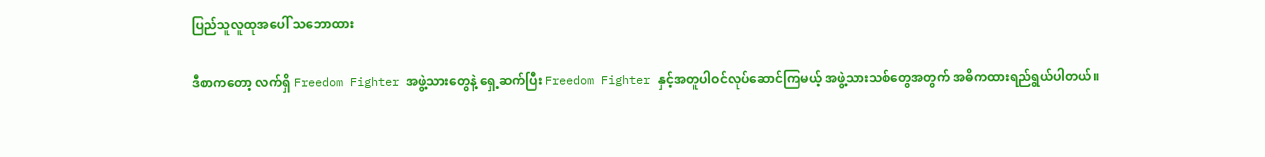ပြည်သူလူထုအပေါ် သဘောထား

ဒီစာကတော့ လက်ရှိ Freedom Fighter အဖွဲ့သားတွေနဲ့ ရှေ့ဆက်ပြီး Freedom Fighter နှင့်အတူပါဝင်လုပ်ဆောင်ကြမယ့် အဖွဲ့သားသစ်တွေအတွက် အဓိကထားရည်ရွယ်ပါတယ်။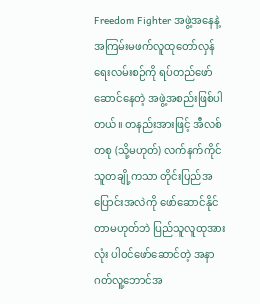Freedom Fighter အဖွဲ့အနေနဲ့ အကြမ်းမဖက်လူထုတော်လှန်ရေးလမ်းစဉ်ကို ရပ်တည်ဖော်ဆောင်နေတဲ့ အဖွဲ့အစည်းဖြစ်ပါတယ်။ တနည်းအားဖြင့် အီလစ်တစု (သို့မဟုတ်) လက်နက်ကိုင်သူတချို့ကသာ တိုင်းပြည်အပြောင်းအလဲကို ဖော်ဆောင်နိုင်တာမဟုတ်ဘဲ ပြည်သူလူထုအားလုံး ပါဝင်ဖော်ဆောင်တဲ့ အနာဂတ်လူ့ဘောင်အ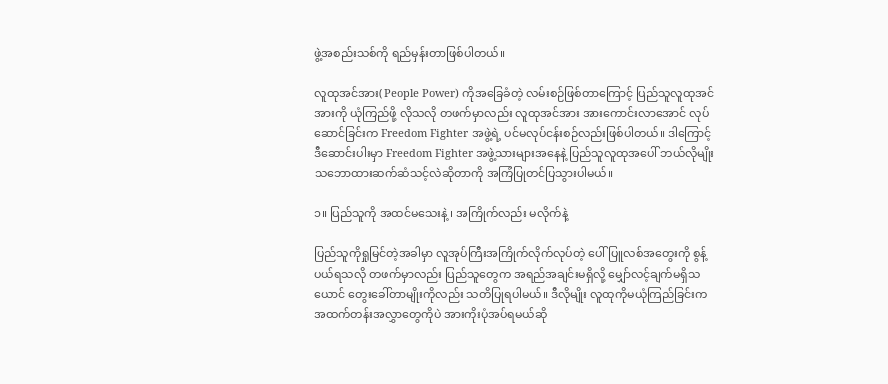ဖွဲ့အစည်းသစ်ကို ရည်မှန်းတာဖြစ်ပါတယ်။

လူထုအင်အား( People Power) ကိုအခြေခံတဲ့ လမ်းစဉ်ဖြစ်တာကြောင့် ပြည်သူလူထုအင်အားကို ယုံကြည်ဖို့ လိုသလို တဖက်မှာလည်း လူထုအင်အား အားကောင်းလာအောင် လုပ်ဆောင်ခြင်းက Freedom Fighter အဖွဲ့ရဲ့ ပင်မလုပ်ငန်းစဉ်လည်းဖြစ်ပါတယ်။ ဒါကြောင့် ဒီဆောင်းပါးမှာ Freedom Fighter အဖွဲ့သားများအနေနဲ့ ပြည်သူလူထုအပေါ် ဘယ်လိုမျိုး သဘောထားဆက်ဆံသင့်လဲဆိုတာကို အကြံပြုတင်ပြသွားပါမယ်။

၁။ ပြည်သူကို အထင်မသေးနဲ့ ၊ အကြိုက်လည်း မလိုက်နဲ့

ပြည်သူကိုရှုမြင်တဲ့အခါမှာ လူအုပ်ကြီးအကြိုက်လိုက်လုပ်တဲ့ ပေါ်ပြူလစ်အတွေးကို စွန့်ပယ်ရသလို တဖက်မှာလည်း ပြည်သူတွေက အရည်အချင်းမရှိလို့ မျှော်လင့်ချက်မရှိသယောင် တွေးခေါ်တာမျိုးကိုလည်း သတိပြုရပါမယ်။ ဒီလိုမျိုး လူထုကိုမယုံကြည်ခြင်းက အထက်တန်းအလွှာတွေကိုပဲ အားကိုးပုံအပ်ရမယ်ဆို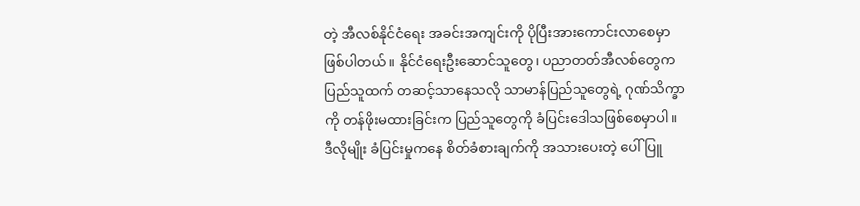တဲ့ အီလစ်နိုင်ငံရေး အခင်းအကျင်းကို ပိုပြီးအားကောင်းလာစေမှာဖြစ်ပါတယ်။ နိုင်ငံရေးဦးဆောင်သူတွေ၊ ပညာတတ်အီလစ်တွေက ပြည်သူထက် တဆင့်သာနေသလို သာမာန်ပြည်သူတွေရဲ့ ဂုဏ်သိက္ခာကို တန်ဖိုးမထားခြင်းက ပြည်သူတွေကို ခံပြင်းဒေါသဖြစ်စေမှာပါ။ ဒီလိုမျိုး ခံပြင်းမှုကနေ စိတ်ခံစားချက်ကို အသားပေးတဲ့ ပေါ်ပြူ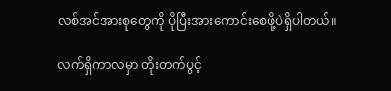လစ်အင်အားစုတွေကို ပိုပြီးအားကောင်းစေဖို့ပဲရှိပါတယ်။

လက်ရှိကာလမှာ တိုးတက်ပွင့်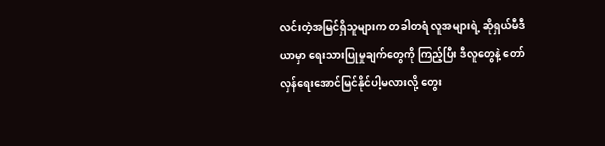လင်းတဲ့အမြင်ရှိသူများက တခါတရံ လူအများရဲ့ ဆိုရှယ်မီဒီယာမှာ ရေးသားပြုမှုချက်တွေကို ကြည့်ပြီး ဒီလူတွေနဲ့ တော်လှန်ရေးအောင်မြင်နိုင်ပါ့မလားလို့ တွေး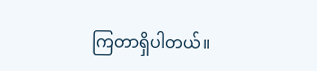ကြတာရှိပါတယ်။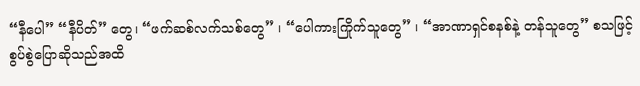“နီပေါ” “နီပိတ်” တွေ၊ “ဖက်ဆစ်လက်သစ်တွေ” ၊ “ပေါကားကြိုက်သူတွေ” ၊ “အာဏာရှင်စနစ်နဲ့ တန်သူတွေ” စသဖြင့် စွပ်စွဲပြောဆိုသည်အထိ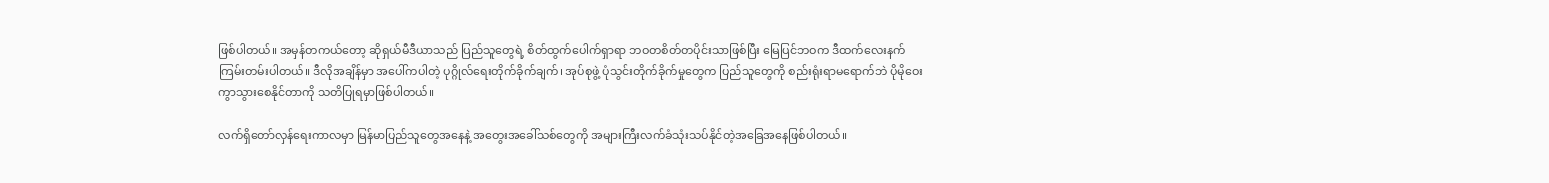ဖြစ်ပါတယ်။ အမှန်တကယ်တော့ ဆိုရှယ်မီဒီယာသည် ပြည်သူတွေရဲ့ စိတ်ထွက်ပေါက်ရှာရာ ဘဝတစိတ်တပိုင်းသာဖြစ်ပြီး မြေပြင်ဘဝက ဒီထက်လေးနက်ကြမ်းတမ်းပါတယ်။ ဒီလိုအချိန်မှာ အပေါ်ကပါတဲ့ ပုဂ္ဂိုလ်ရေးတိုက်ခိုက်ချက်၊ အုပ်စုဖွဲ့ ပုံသွင်းတိုက်ခိုက်မှုတွေက ပြည်သူတွေကို စည်းရုံးရာမရောက်ဘဲ ပိုမိုဝေးကွာသွားစေနိုင်တာကို သတိပြုရမှာဖြစ်ပါတယ်။

လက်ရှိတော်လှန်ရေးကာလမှာ မြန်မာပြည်သူတွေအနေနဲ့ အတွေးအခေါ်သစ်တွေကို အများကြီးလက်ခံသုံးသပ်နိုင်တဲ့အခြေအနေဖြစ်ပါတယ်။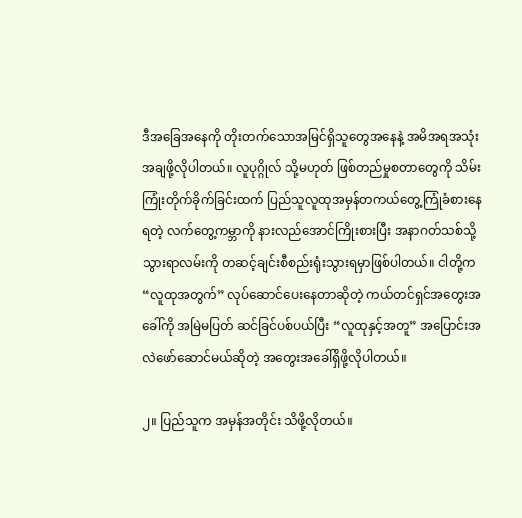ဒီအခြေအနေကို တိုးတက်သောအမြင်ရှိသူတွေအနေနဲ့ အမိအရအသုံးအချဖို့လိုပါတယ်။ လူပုဂ္ဂိုလ် သို့မဟုတ် ဖြစ်တည်မှုစတာတွေကို သိမ်းကြုံးတိုက်ခိုက်ခြင်းထက် ပြည်သူလူထုအမှန်တကယ်တွေ့ကြုံခံစားနေရတဲ့ လက်တွေ့ကမ္ဘာကို နားလည်အောင်ကြိုးစားပြီး အနာဂတ်သစ်သို့သွားရာလမ်းကို တဆင့်ချင်းစီစည်းရုံးသွားရမှာဖြစ်ပါတယ်။ ငါတို့က “လူထုအတွက်” လုပ်ဆောင်ပေးနေတာဆိုတဲ့ ကယ်တင်ရှင်အတွေးအခေါ်ကို အမြဲမပြတ် ဆင်ခြင်ပစ်ပယ်ပြီး “လူထုနှင့်အတူ” အပြောင်းအလဲဖော်ဆောင်မယ်ဆိုတဲ့ အတွေးအခေါ်ရှိဖို့လိုပါတယ်။

၂။ ပြည်သူက အမှန်အတိုင်း သိဖို့လိုတယ်။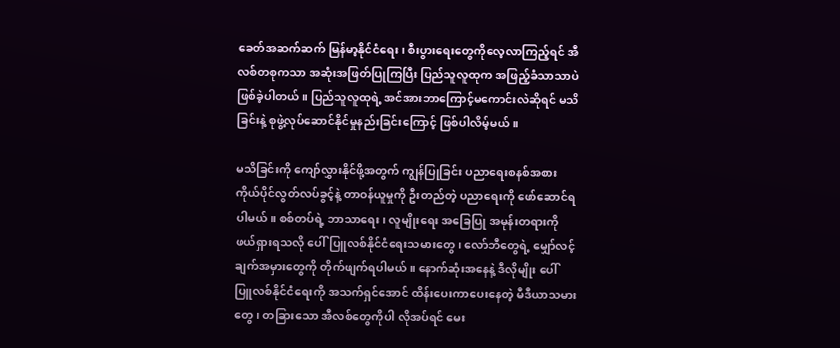ခေတ်အဆက်ဆက် မြန်မာ့နိုင်ငံရေး၊ စီးပွားရေးတွေကိုလေ့လာကြည့်ရင် အီလစ်တစုကသာ အဆုံးအဖြတ်ပြုကြပြီး ပြည်သူလူထုက အဖြည့်ခံသာသာပဲဖြစ်ခဲ့ပါတယ်။ ပြည်သူလူထုရဲ့ အင်အားဘာကြောင့်မကောင်းလဲဆိုရင် မသိခြင်းနဲ့ စုဖွဲ့လုပ်ဆောင်နိုင်မှုနည်းခြင်းကြောင့် ဖြစ်ပါလိမ့်မယ်။

မသိခြင်းကို ကျော်လွှားနိုင်ဖို့အတွက် ကျွန်ပြုခြင်း ပညာရေးစနစ်အစား ကိုယ်ပိုင်လွတ်လပ်ခွင့်နဲ့ တာဝန်ယူမှုကို ဦးတည်တဲ့ ပညာရေးကို ဖော်ဆောင်ရပါမယ်။ စစ်တပ်ရဲ့ ဘာသာရေး ၊ လူမျိုးရေး အခြေပြု အမုန်းတရားကို ဖယ်ရှားရသလို ပေါ်ပြူလစ်နိုင်ငံရေးသမားတွေ၊ လော်ဘီတွေရဲ့ မျှော်လင့်ချက်အမှားတွေကို တိုက်ဖျက်ရပါမယ်။ နောက်ဆုံးအနေနဲ့ ဒီလိုမျိုး ပေါ်ပြူလစ်နိုင်ငံရေးကို အသက်ရှင်အောင် ထိန်းပေးကာပေးနေတဲ့ မီဒီယာသမားတွေ၊ တခြားသော အီလစ်တွေကိုပါ လိုအပ်ရင် မေး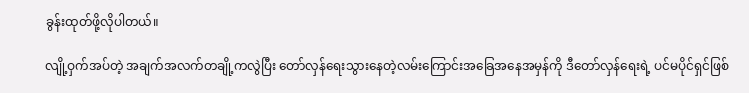ခွန်းထုတ်ဖို့လိုပါတယ်။

လျို့ဝှက်အပ်တဲ့ အချက်အလက်တချို့ကလွဲပြီး တော်လှန်ရေးသွားနေတဲ့လမ်းကြောင်းအခြေအနေအမှန်ကို ဒီတော်လှန်ရေးရဲ့ ပင်မပိုင်ရှင်ဖြစ်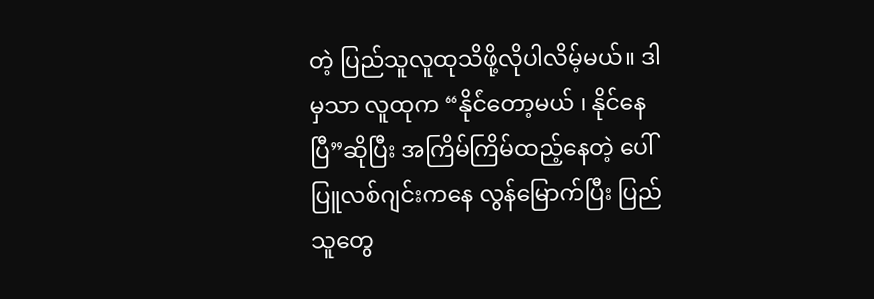တဲ့ ပြည်သူလူထုသိဖို့လိုပါလိမ့်မယ်။ ဒါမှသာ လူထုက “နိုင်ံတော့မယ် ၊ နိုင်နေပြီ”ဆိုပြီး အကြိမ်ကြိမ်ထည့်နေတဲ့ ပေါ်ပြူလစ်ဂျင်းကနေ လွန်မြောက်ပြီး ပြည်သူတွေ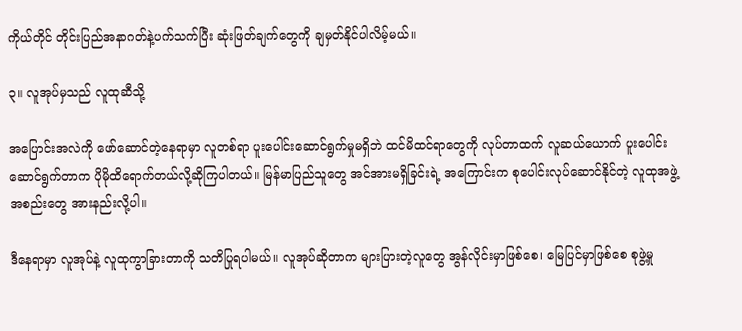ကိုယ်တိုင် တိုင်းပြည်အနာဂတ်နဲ့ပက်သက်ပြီး ဆုံးဖြတ်ချက်တွေကို ချမှတ်နိုင်ပါလိမ့်မယ်။

၃။ လူအုပ်မှသည် လူထုဆီသို့

အပြောင်းအလဲကို ဖော်ဆောင်တဲ့နေရာမှာ လူတစ်ရာ ပူးပေါင်းဆောင်ရွက်မှုမရှိဘဲ ထင်မိထင်ရာတွေကို လုပ်တာထက် လူဆယ်ယောက် ပူးပေါင်းဆောင်ရွက်တာက ပိုမိုထိရောက်တယ်လို့ဆိုကြပါတယ်။ မြန်မာပြည်သူတွေ အင်အားမရှိခြင်းရဲ့ အကြောင်းက စုပေါင်းလုပ်ဆောင်နိုင်တဲ့ လူထုအဖွဲ့အစည်းတွေ အားနည်းလို့ပါ။

ဒီနေရာမှာ လူအုပ်နဲ့ လူထုကွာခြားတာကို သတိပြုရပါမယ်။ လူအုပ်ဆိုတာက များပြားတဲ့လူတွေ အွန်လိုင်းမှာဖြစ်စေ၊ မြေပြင်မှာဖြစ်စေ စုဖွဲ့မှု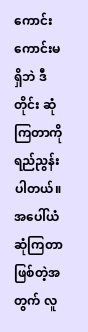ကောင်းကောင်းမရှိဘဲ ဒီတိုင်း ဆုံကြတာကို ရည်ညွန်းပါတယ်။ အပေါ်ယံဆုံကြတာဖြစ်တဲ့အတွက် လူ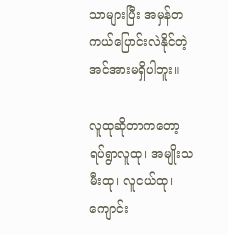သာများပြီး အမှန်တကယ်ပြောင်းလဲနိုင်တဲ့ အင်အားမရှိပါဘူး။

လူထုဆိုတာကတော့ ရပ်ရွာလူထု၊ အမျိုးသမီးထု၊ လူငယ်ထု၊ ကျောင်း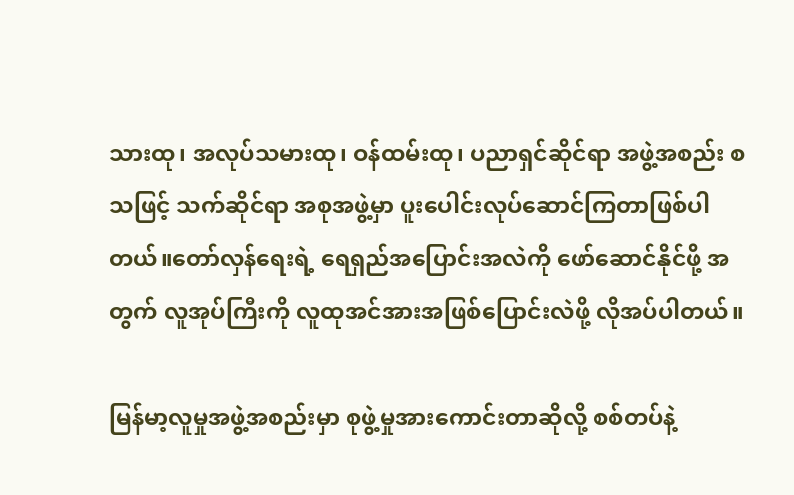သားထု၊ အလုပ်သမားထု၊ ဝန်ထမ်းထု၊ ပညာရှင်ဆိုင်ရာ အဖွဲ့အစည်း စသဖြင့် သက်ဆိုင်ရာ အစုအဖွဲ့မှာ ပူးပေါင်းလုပ်ဆောင်ကြတာဖြစ်ပါတယ်။တော်လှန်ရေးရဲ့ ရေရှည်အပြောင်းအလဲကို ဖော်ဆောင်နိုင်ဖို့ အတွက် လူအုပ်ကြီးကို လူထုအင်အားအဖြစ်ပြောင်းလဲဖို့ လိုအပ်ပါတယ်။

မြန်မာ့လူမှုအဖွဲ့အစည်းမှာ စုဖွဲ့မှုအားကောင်းတာဆိုလို့ စစ်တပ်နဲ့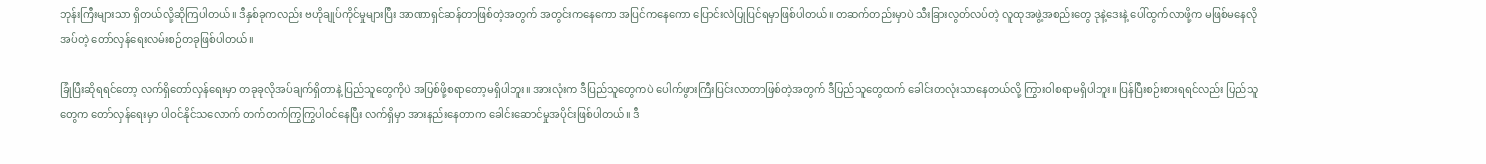ဘုန်းကြီးများသာ ရှိတယ်လို့ဆိုကြပါတယ်။ ဒီနှစ်ခုကလည်း ဗဟိုချုပ်ကိုင်မှုများပြီး အာဏာရှင်ဆန်တာဖြစ်တဲ့အတွက် အတွင်းကနေကော အပြင်ကနေကော ပြောင်းလဲပြုပြင်ရမှာဖြစ်ပါတယ်။ တဆက်တည်းမှာပဲ သီးခြားလွတ်လပ်တဲ့ လူထုအဖွဲ့အစည်းတွေ ဒုနဲ့ဒေးနဲ့ ပေါ်ထွက်လာဖို့က မဖြစ်မနေလိုအပ်တဲ့ တော်လှန်ရေးလမ်းစဉ်တခုဖြစ်ပါတယ်။

ခြုံပြီးဆိုရရင်တော့ လက်ရှိတော်လှန်ရေးမှာ တခုခုလိုအပ်ချက်ရှိတာနဲ့ ပြည်သူတွေကိုပဲ အပြစ်ဖို့စရာတော့မရှိပါဘူး။ အားလုံးက ဒီပြည်သူတွေကပဲ ပေါက်ဖွားကြီးပြင်းလာတာဖြစ်တဲ့အတွက် ဒီပြည်သူတွေထက် ခေါင်းတလုံးသာနေတယ်လို့ ကြွားဝါစရာမရှိပါဘူး။ ပြန်ပြီးစဉ်းစားရရင်လည်း ပြည်သူတွေက တော်လှန်ရေးမှာ ပါဝင်နိုင်သလောက် တက်တက်ကြွကြွပါဝင်နေပြီး လက်ရှိမှာ အားနည်းနေတာက ခေါင်းဆောင်မှုအပိုင်းဖြစ်ပါတယ်။ ဒီ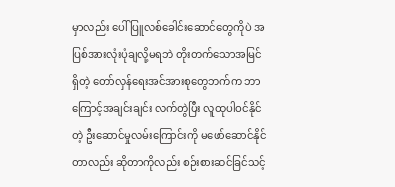မှာလည်း ပေါ်ပြူလစ်ခေါင်းဆောင်တွေကိုပဲ အပြစ်အားလုံးပုံချလို့မရဘဲ တိုးတက်သောအမြင်ရှိတဲ့ တော်လှန်ရေးအင်အားစုတွေဘက်က ဘာကြောင့်အချင်းချင်း လက်တွဲပြီး လူထုပါဝင်နိုင်တဲ့ ဦးဆောင်မှုလမ်းကြောင်းကို မဖော်ဆောင်နိုင်တာလည်း ဆိုတာကိုလည်း စဉ်းစားဆင်ခြင်သင့်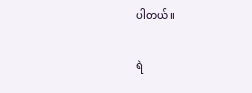ပါတယ်။

ရဲ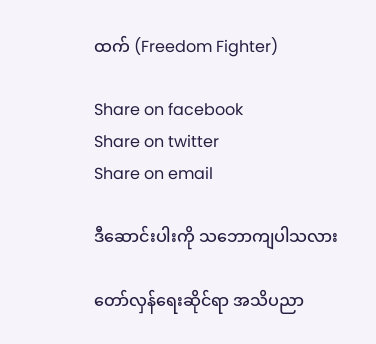ထက် (Freedom Fighter)

Share on facebook
Share on twitter
Share on email

ဒီဆောင်းပါးကို သဘောကျပါသလား

တော်လှန်ရေးဆိုင်ရာ အသိပညာ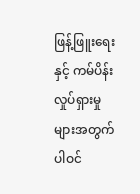ဖြန့်ဖြူးရေးနှင့် ကမ်ပိန်းလှုပ်ရှားမှုများအတွက် ပါဝင်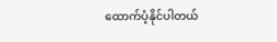ထောက်ပံ့နိုင်ပါတယ်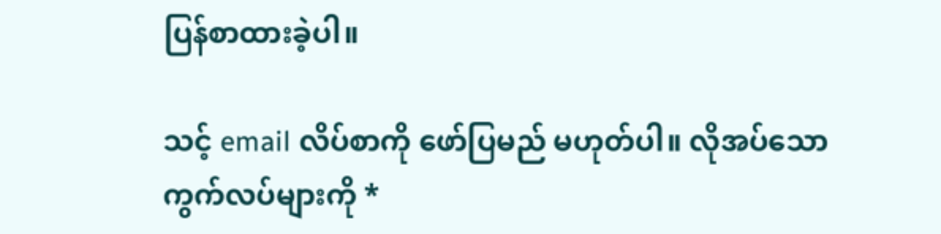ပြန်စာထားခဲ့ပါ။

သင့် email လိပ်စာကို ဖော်ပြမည် မဟုတ်ပါ။ လိုအပ်သော ကွက်လပ်များကို *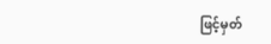ဖြင့်မှတ်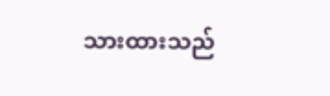သားထားသည်